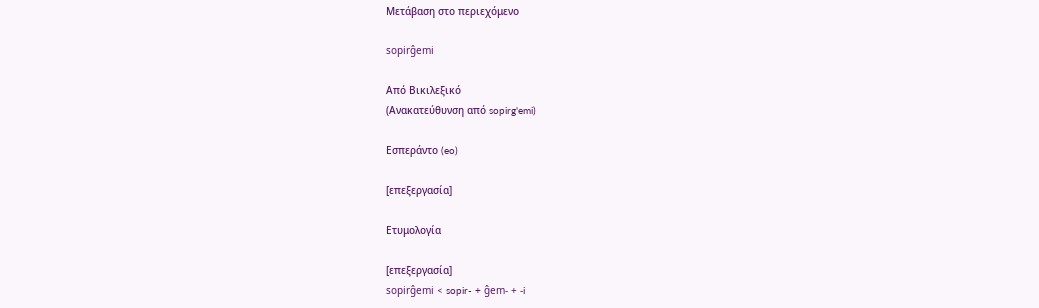Μετάβαση στο περιεχόμενο

sopirĝemi

Από Βικιλεξικό
(Ανακατεύθυνση από sopirg'emi)

Εσπεράντο (eo)

[επεξεργασία]

Ετυμολογία

[επεξεργασία]
sopirĝemi < sopir- + ĝem- + -i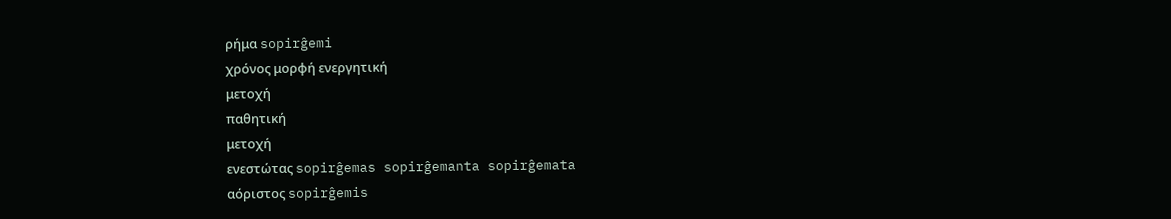ρήμα sopirĝemi
χρόνος μορφή ενεργητική
μετοχή
παθητική
μετοχή
ενεστώτας sopirĝemas sopirĝemanta sopirĝemata
αόριστος sopirĝemis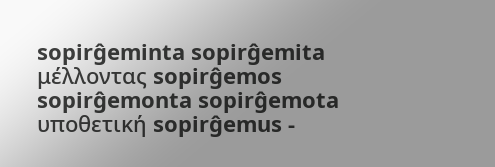sopirĝeminta sopirĝemita
μέλλοντας sopirĝemos sopirĝemonta sopirĝemota
υποθετική sopirĝemus -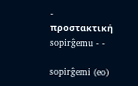-
προστακτική sopirĝemu - -

sopirĝemi (eo)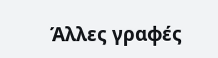Άλλες γραφές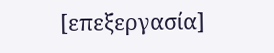[επεξεργασία]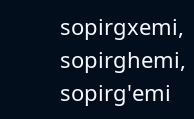sopirgxemi, sopirghemi, sopirg'emi